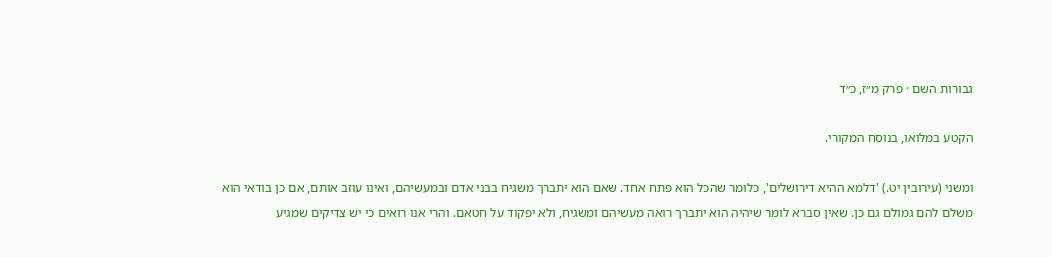גבורות השם · פרק מ״ז, כ״ד

הקטע במלואו, בנוסח המקורי.

ומשני (עירובין יט.) 'דלמא ההיא דירושלים', כלומר שהכל הוא פתח אחד. שאם הוא יתברך משגיח בבני אדם ובמעשיהם, ואינו עוזב אותם, אם כן בודאי הוא משלם להם גמולם גם כן. שאין סברא לומר שיהיה הוא יתברך רואה מעשיהם ומשגיח, ולא יפקוד על חטאם. והרי אנו רואים כי יש צדיקים שמגיע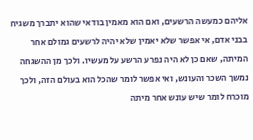אליהם כמעשה הרשעים, ואם הוא מאמין בודאי שהוא יתברך משגיח בבני אדם, אי אפשר שלא יאמין שלא יהיה לרשעים גמולם אחר המיתה, שאם כן לא היה נפרע הרשע על מעשיו. ולכך מן ההשגחה נמשך השכר והעונש, ואי אפשר לומר שהכל הוא בעולם הזה, ולכך מוכרח לומר שיש עונש אחר מיתה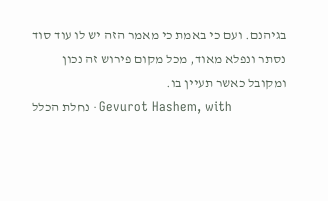בגיהנם. ועם כי באמת כי מאמר הזה יש לו עוד סוד נסתר ונפלא מאוד, מכל מקום פירוש זה נכון ומקובל כאשר תעיין בו.
נחלת הכלל · Gevurot Hashem, with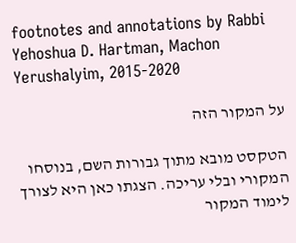footnotes and annotations by Rabbi Yehoshua D. Hartman, Machon Yerushalyim, 2015-2020

על המקור הזה

הטקסט מובא מתוך גבורות השם, בנוסחו המקורי ובלי עריכה. הצגתו כאן היא לצורך לימוד המקור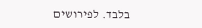בלבד. לפירושים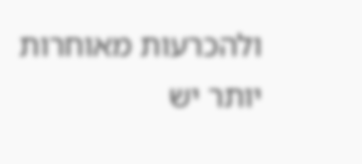ולהכרעות מאוחרות יותר יש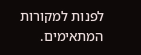לפנות למקורות המתאימים.